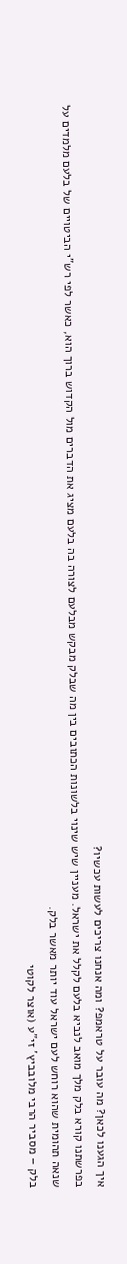איך הגענו לכאן? מה עובר על טראמפ? ומה אנחנו צריכים לעשות עכשיו?
בפרשתנו קורא בלק מלך מואב לנביא בלעם לקלל את ישראל. מעניין שיש שינוי בלשונות הכתובים בין מה שבלק מבקש מבלעם לצורה בה בלעם מציג את הדברים מול הקדוש ברוך הוא, כאשר לפי רש"י הביטויים של בלעם מלמדים על שנאה תהומית שהוא רוחש לעם ישראל עוד יותר מאשר בלק.
בלק – מסביר הרבי מלובביץ' זי"ע (אוצר לקוטי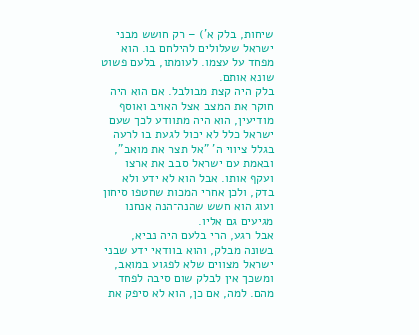שיחות, בלק א') – רק חושש מבני ישראל שעלולים להילחם בו. הוא מפחד על עצמו. לעומתו, בלעם פשוט שונא אותם.
בלק היה קצת מבולבל. אם הוא היה חוקר את המצב אצל האויב ואוסף מודיעין, הוא היה מתוודע לכך שעם ישראל כלל לא יכול לגעת בו לרעה בגלל ציווי ה' "אל תצר את מואב", ובאמת עם ישראל סבב את ארצו ועקף אותו. אבל הוא לא ידע ולא בדק, ולכן אחרי המכות שחטפו סיחון ועוג הוא חשש שהנה־הנה אנחנו מגיעים גם אליו.
אבל רגע, הרי בלעם היה נביא, בשונה מבלק, והוא בוודאי ידע שבני ישראל מצווים שלא לפגוע במואב, ומשכך אין לבלק שום סיבה לפחד מהם. למה, אם כן, הוא לא סיפק את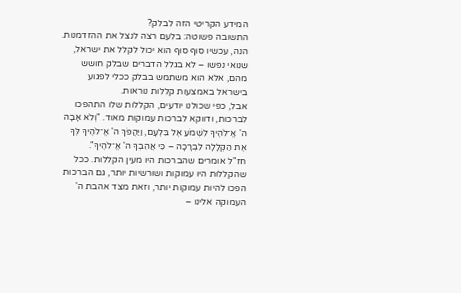המידע הקריטי הזה לבלק?
התשובה פשוטה: בלעם רצה לנצל את ההזדמנות. הנה, עכשיו סוף סוף הוא יכול לקלל את ישראל, שנואי נפשו – לא בגלל הדברים שבלק חושש מהם, אלא הוא משתמש בבלק ככלי לפגוע בישראל באמצעות קללות נוראות.
אבל, כפי שכולנו יודעים, הקללות שלו התהפכו לברכות, ודווקא לברכות עמוקות מאוד. "וְלֹא אָבָה ה' אֱ־לֹהֶיךָ לִשְׁמֹעַ אֶל בִּלְעָם, וַיַּהֲפֹךְ ה' אֱ־לֹהֶיךָ לְּךָ אֶת הַקְּלָלָה לִבְרָכָה – כִּי אֲהֵבְךָ ה' אֱ־לֹהֶיךָ".
חז"ל אומרים שהברכות היו מעין הקללות. ככל שהקללות היו עמוקות ושורשיות יותר, גם הברכות הפכו להיות עמוקות יותר, וזאת מצד אהבת ה' העמוקה אלינו –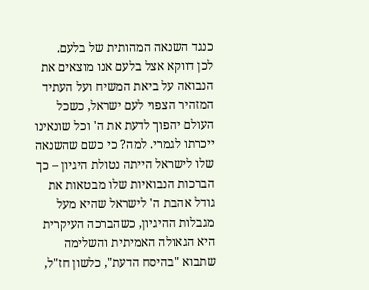כנגד השנאה המהותית של בלעם.
לכן דווקא אצל בלעם אנו מוצאים את הנבואה על ביאת המשיח ועל העתיד המזהיר הצפוי לעם ישראל, כשכל העולם יהפוך לדעת את ה' וכל שונאינו ייכרתו לגמרי. למה? כי כשם שהשנאה שלו לישראל הייתה נטולת היגיון – כך הברכות הנבואיות שלו מבטאות את גודל אהבת ה' לישראל שהיא מעל מגבלות ההיגיון, כשהברכה העיקרית היא הגאולה האמיתית והשלימה שתבוא "בהיסח הדעת", כלשון חז"ל,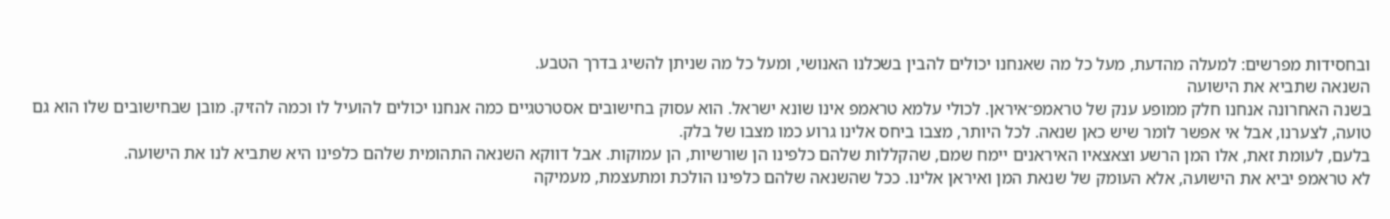ובחסידות מפרשים: למעלה מהדעת, מעל כל מה שאנחנו יכולים להבין בשכלנו האנושי, ומעל כל מה שניתן להשיג בדרך הטבע.
השנאה שתביא את הישועה
בשנה האחרונה אנחנו חלק ממופע ענק של טראמפ־איראן. לכולי עלמא טראמפ אינו שונא ישראל. הוא עסוק בחישובים אסטרטגיים כמה אנחנו יכולים להועיל לו וכמה להזיק. מובן שבחישובים שלו הוא גם טועה, לצערנו, אבל אי אפשר לומר שיש כאן שנאה. לכל היותר, מצבו ביחס אלינו גרוע כמו מצבו של בלק.
בלעם, לעומת זאת, אלו המן הרשע וצאצאיו האיראנים יימח שמם, שהקללות שלהם כלפינו הן שורשיות, הן עמוקות. אבל דווקא השנאה התהומית שלהם כלפינו היא שתביא לנו את הישועה.
לא טראמפ יביא את הישועה, אלא העומק של שנאת המן ואיראן אלינו. ככל שהשנאה שלהם כלפינו הולכת ומתעצמת, מעמיקה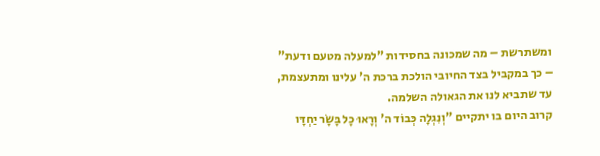ומשתרשת – מה שמכונה בחסידות "למעלה מטעם ודעת" – כך במקביל בצד החיובי הולכת ברכת ה' עלינו ומתעצמת, עד שתביא לנו את הגאולה השלמה.
קרוב היום בו יתקיים "וְנִגְלָה כְּבוֹד ה' וְרָאוּ כׇל בָּשָׂר יַחְדָּו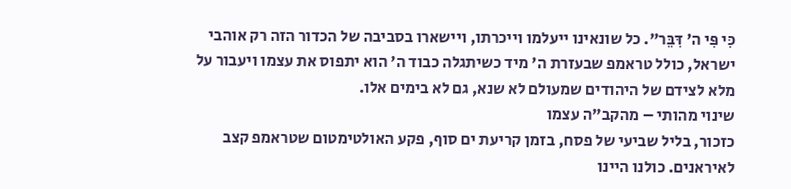כִּי פִּי ה' דִּבֵּר". כל שונאינו ייעלמו וייכרתו, ויישארו בסביבה של הכדור הזה רק אוהבי ישראל, כולל טראמפ שבעזרת ה' מיד כשיתגלה כבוד ה' הוא יתפוס את עצמו ויעבור על מלא לצידם של היהודים שמעולם לא שנא, גם לא בימים אלו.
שינוי מהותי – מהקב"ה עצמו
כזכור, בליל שביעי של פסח, בזמן קריעת ים סוף, פקע האולטימטום שטראמפ קצב לאיראנים. כולנו היינו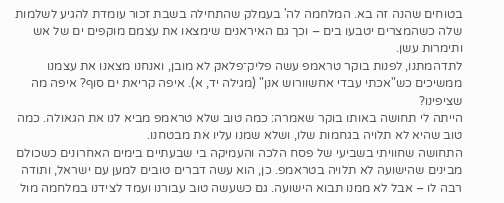בטוחים שהנה זה בא. המלחמה לה' בעמלק שהתחילה בשבת זכור עומדת להגיע לשלמות שלה כשהמצרים יטבעו בים – וכך גם האיראנים שימצאו את עצמם מוקפים ים של אש ותימרות עשן.
לתדהמתנו, לפנות בוקר טראמפ עשה פליק־פלאק לא מובן, ואנחנו מצאנו את עצמנו ממשיכים כש"אכתי עבדי אחשוורוש אנן" (מגילה יד, א). איפה קריאת ים סוף? איפה מה שציפינו?
הייתה לי תחושה באותו בוקר שאמרה: כמה טוב שלא טראמפ מביא לנו את הגאולה. כמה טוב שהיא לא תלויה בגחמות שלו, ושלא שמנו עליו את מבטחנו.
התחושה שחוויתי בשביעי של פסח הלכה והעמיקה בי שבעתיים בימים האחרונים כשכולם מבינים שהישועה לא תלויה בטראמפ. כן, הוא עשה דברים טובים למען עם ישראל, ותודה רבה לו – אבל לא ממנו תבוא הישועה. גם כשעשה טוב עבורנו ועמד לצידנו במלחמה מול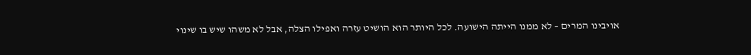אויבינו המרים – לא ממנו הייתה הישועה. לכל היותר הוא הושיט עזרה ואפילו הצלה, אבל לא משהו שיש בו שינוי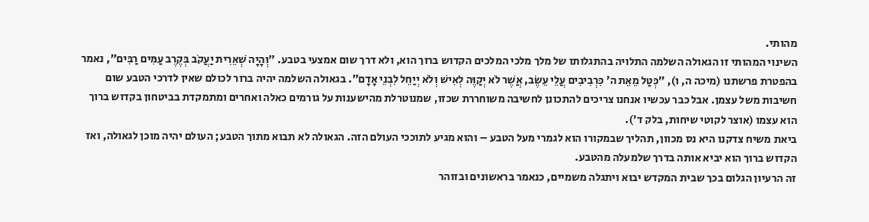מהותי.
השינוי המהותי זו הגאולה השלמה התלויה בהתגלותו של מלך מלכי המלכים הקדוש ברוך הוא, ולא דרך שום אמצעי בטבע. "וְהָיָה שְׁאֵרִית יַעֲקֹב בְּקֶרֶב עַמִּים רַבִּים", נאמר בהפטרת פרשתנו (מיכה ה, ו), "כְּטַל מֵאֵת ה' כִּרְבִיבִים עֲלֵי עֵשֶׂב, אֲשֶׁר לֹא יְקַוֶּה לְאִישׁ וְלֹא יְיַחֵל לִבְנֵי אָדָם". בגאולה השלמה יהיה ברור לכולם שאין לדרכי הטבע שום חשיבות משל עצמן. אבל כבר עכשיו אנחנו צריכים להתכונן לחשיבה משוחררת שכזו, שמנוטרלת מהישענות על גורמים כאלה ואחרים ומתמקדת בביטחון בקדוש ברוך הוא עצמו (אוצר לקוטי שיחות, בלק ד').
ביאת משיח צדקנו היא נס מכוון, תהליך שבמקורו הוא לגמרי מעל הטבע – והוא מגיע לתוככי העולם הזה. הגאולה לא תבוא מתוך הטבע; העולם יהיה מוכן לגאולה, ואז הקדוש ברוך הוא יביא אותה בדרך שלמעלה מהטבע.
זה הרעיון הגלום בכך שבית המקדש יבוא ויתגלה משמיים, כנאמר בראשונים ובזוהר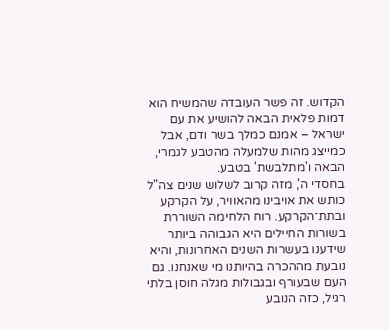הקדוש. זה פשר העובדה שהמשיח הוא דמות פלאית הבאה להושיע את עם ישראל – אמנם כמלך בשר ודם, אבל כמייצג מהות שלמעלה מהטבע לגמרי, הבאה ו'מתלבשת' בטבע.
בחסדי ה', מזה קרוב לשלוש שנים צה"ל כותש את אויבינו מהאוויר, על הקרקע ובתת־הקרקע. רוח הלחימה השוררת בשורות החיילים היא הגבוהה ביותר שידענו בעשרות השנים האחרונות, והיא נובעת מההכרה בהיותנו מי שאנחנו. גם העם שבעורף ובגבולות מגלה חוסן בלתי רגיל, כזה הנובע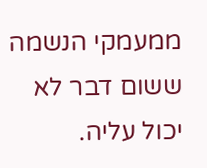ממעמקי הנשמה ששום דבר לא יכול עליה.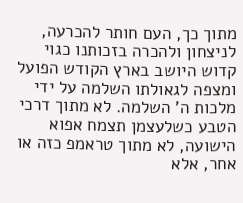מתוך כך, העם חותר להכרעה, לניצחון ולהכרה בזכותנו כגוי קדוש היושב בארץ הקודש הפועל ומצפה לגאולתו השלמה על ידי מלכות ה' השלמה. לא מתוך דרכי הטבע כשלעצמן תצמח אפוא הישועה, לא מתוך טראמפ כזה או אחר, אלא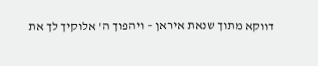דווקא מתוך שנאת איראן – ויהפוך ה' אלוקיך לך את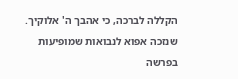הקללה לברכה, כי אהבך ה' אלוקיך.
שנזכה אפוא לנבואות שמופיעות בפרשה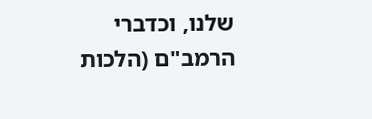שלנו, וכדברי הרמב"ם (הלכות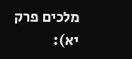מלכים פרק יא):